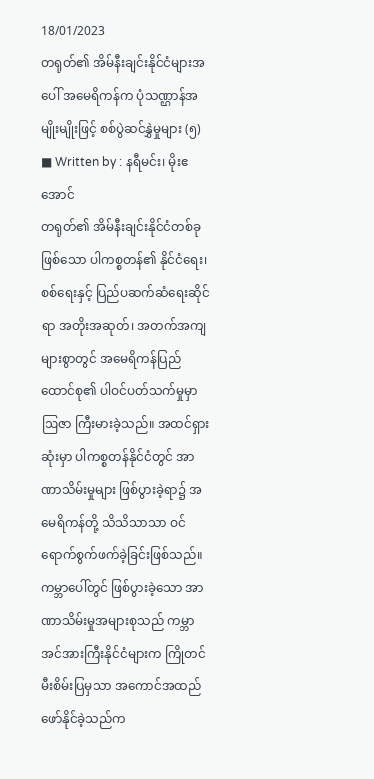18/01/2023
တရုတ်၏ အိမ်နီးချင်းနိုင်ငံများအပေါ် အမေရိကန်က ပုံသဏ္ဌာန်အမျိုးမျိုးဖြင့် စစ်ပွဲဆင်နွှဲမှုများ (၅)
■ Written by : နရီမင်း၊ မိုးဧအောင်
တရုတ်၏ အိမ်နီးချင်းနိုင်ငံတစ်ခုဖြစ်သော ပါကစ္စတန်၏ နိုင်ငံရေး၊ စစ်ရေးနှင့် ပြည်ပဆက်ဆံရေးဆိုင်ရာ အတိုးအဆုတ်၊ အတက်အကျများစွာတွင် အမေရိကန်ပြည်ထောင်စု၏ ပါဝင်ပတ်သက်မှုမှာ ဩဇာ ကြီးမားခဲ့သည်။ အထင်ရှားဆုံးမှာ ပါကစ္စတန်နိုင်ငံတွင် အာဏာသိမ်းမှုများ ဖြစ်ပွားခဲ့ရာ၌ အမေရိကန်တို့ သိသိသာသာ ဝင်ရောက်စွက်ဖက်ခဲ့ခြင်းဖြစ်သည်။ ကမ္ဘာပေါ်တွင် ဖြစ်ပွားခဲ့သော အာဏာသိမ်းမှုအများစုသည် ကမ္ဘာအင်အားကြီးနိုင်ငံများက ကြိုတင်မီးစိမ်းပြမှသာ အကောင်အထည်ဖော်နိုင်ခဲ့သည်က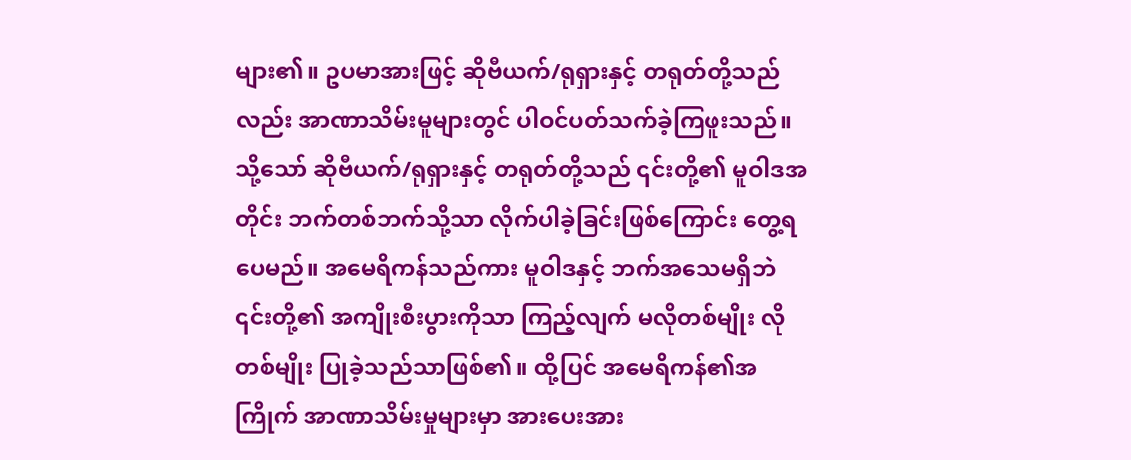များ၏။ ဥပမာအားဖြင့် ဆိုဗီယက်/ရုရှားနှင့် တရုတ်တို့သည်လည်း အာဏာသိမ်းမူများတွင် ပါဝင်ပတ်သက်ခဲ့ကြဖူးသည်။ သို့သော် ဆိုဗီယက်/ရုရှားနှင့် တရုတ်တို့သည် ၎င်းတို့၏ မူဝါဒအတိုင်း ဘက်တစ်ဘက်သို့သာ လိုက်ပါခဲ့ခြင်းဖြစ်ကြောင်း တွေ့ရပေမည်။ အမေရိကန်သည်ကား မူဝါဒနှင့် ဘက်အသေမရှိဘဲ ၎င်းတို့၏ အကျိုးစီးပွားကိုသာ ကြည့်လျက် မလိုတစ်မျိုး လိုတစ်မျိုး ပြုခဲ့သည်သာဖြစ်၏။ ထို့ပြင် အမေရိကန်၏အကြိုက် အာဏာသိမ်းမှုများမှာ အားပေးအား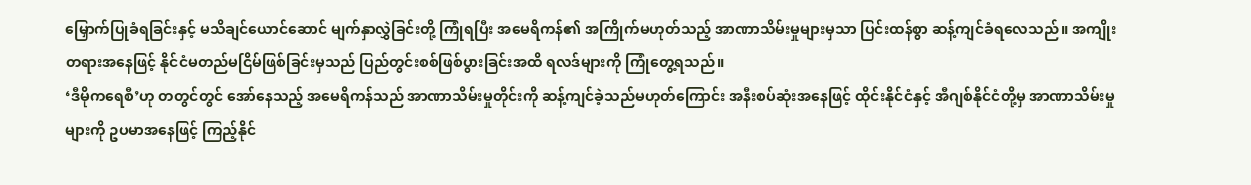မြှောက်ပြုခံရခြင်းနှင့် မသိချင်ယောင်ဆောင် မျက်နှာလွှဲခြင်းတို့ ကြုံရပြီး အမေရိကန်၏ အကြိုက်မဟုတ်သည့် အာဏာသိမ်းမှုများမှသာ ပြင်းထန်စွာ ဆန့်ကျင်ခံရလေသည်။ အကျိုးတရားအနေဖြင့် နိုင်ငံမတည်မငြိမ်ဖြစ်ခြင်းမှသည် ပြည်တွင်းစစ်ဖြစ်ပွားခြင်းအထိ ရလဒ်များကို ကြုံတွေ့ရသည်။
‘ဒီမိုကရေစီ’ဟု တတွင်တွင် အော်နေသည့် အမေရိကန်သည် အာဏာသိမ်းမှုတိုင်းကို ဆန့်ကျင်ခဲ့သည်မဟုတ်ကြောင်း အနီးစပ်ဆုံးအနေဖြင့် ထိုင်းနိုင်ငံနှင့် အီဂျစ်နိုင်ငံတို့မှ အာဏာသိမ်းမှုများကို ဥပမာအနေဖြင့် ကြည့်နိုင်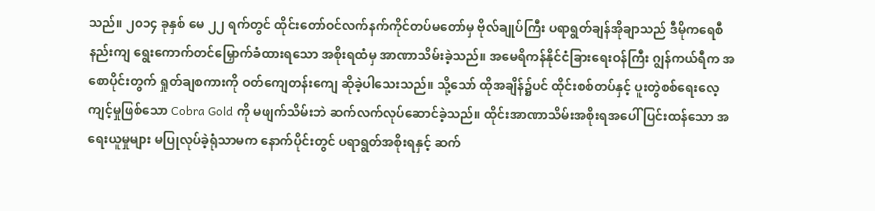သည်။ ၂၀၁၄ ခုနှစ် မေ ၂၂ ရက်တွင် ထိုင်းတော်ဝင်လက်နက်ကိုင်တပ်မတော်မှ ဗိုလ်ချုပ်ကြီး ပရာရွတ်ချန်အိုချာသည် ဒီမိုကရေစီနည်းကျ ရွေးကောက်တင်မြှောက်ခံထားရသော အစိုးရထံမှ အာဏာသိမ်းခဲ့သည်။ အမေရိကန်နိုင်ငံခြားရေးဝန်ကြီး ဂျွန်ကယ်ရီက အစောပိုင်းတွက် ရှုတ်ချစကားကို ဝတ်ကျေတန်းကျေ ဆိုခဲ့ပါသေးသည်။ သို့သော် ထိုအချိန်၌ပင် ထိုင်းစစ်တပ်နှင့် ပူးတွဲစစ်ရေးလေ့ကျင့်မှုဖြစ်သော Cobra Gold ကို မဖျက်သိမ်းဘဲ ဆက်လက်လုပ်ဆောင်ခဲ့သည်။ ထိုင်းအာဏာသိမ်းအစိုးရအပေါ် ပြင်းထန်သော အရေးယူမှုများ မပြုလုပ်ခဲ့ရုံသာမက နောက်ပိုင်းတွင် ပရာရွတ်အစိုးရနှင့် ဆက်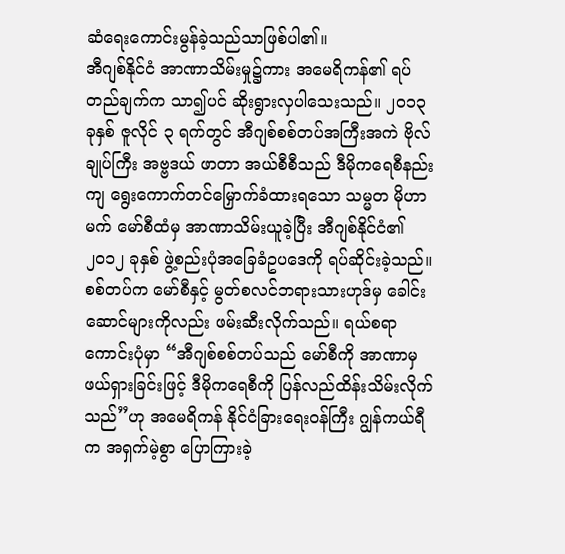ဆံရေးကောင်းမွန်ခဲ့သည်သာဖြစ်ပါ၏။
အီဂျစ်နိုင်ငံ အာဏာသိမ်းမှု၌ကား အမေရိကန်၏ ရပ်တည်ချက်က သာ၍ပင် ဆိုးရွားလှပါသေးသည်။ ၂၀၁၃ ခုနှစ် ဇူလိုင် ၃ ရက်တွင် အီဂျစ်စစ်တပ်အကြီးအကဲ ဗိုလ်ချုပ်ကြီး အဗ္ဗဒယ် ဖာတာ အယ်စီစီသည် ဒီမိုကရေစီနည်းကျ ရွေးကောက်တင်မြှောက်ခံထားရသော သမ္မတ မိုဟာမက် မော်စီထံမှ အာဏာသိမ်းယူခဲ့ပြီး အီဂျစ်နိုင်ငံ၏ ၂၀၁၂ ခုနှစ် ဖွဲ့စည်းပုံအခြေခံဥပဒေကို ရပ်ဆိုင်းခဲ့သည်။ စစ်တပ်က မော်စီနှင့် မွတ်စလင်ဘရားသားဟုဒ်မှ ခေါင်းဆောင်များကိုလည်း ဖမ်းဆီးလိုက်သည်။ ရယ်စရာကောင်းပုံမှာ “အီဂျစ်စစ်တပ်သည် မော်စီကို အာဏာမှ ဖယ်ရှားခြင်းဖြင့် ဒီမိုကရေစီကို ပြန်လည်ထိန်းသိမ်းလိုက်သည်”ဟု အမေရိကန် နိုင်ငံခြားရေးဝန်ကြီး ဂျွန်ကယ်ရီက အရှက်မဲ့စွာ ပြောကြားခဲ့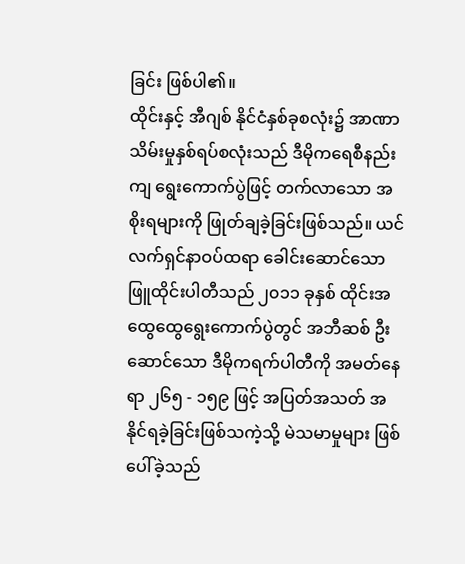ခြင်း ဖြစ်ပါ၏။
ထိုင်းနှင့် အီဂျစ် နိုင်ငံနှစ်ခုစလုံး၌ အာဏာသိမ်းမှုနှစ်ရပ်စလုံးသည် ဒီမိုကရေစီနည်းကျ ရွေးကောက်ပွဲဖြင့် တက်လာသော အစိုးရများကို ဖြုတ်ချခဲ့ခြင်းဖြစ်သည်။ ယင်လက်ရှင်နာဝပ်ထရာ ခေါင်းဆောင်သော ဖြူထိုင်းပါတီသည် ၂၀၁၁ ခုနှစ် ထိုင်းအထွေထွေရွေးကောက်ပွဲတွင် အဘီဆစ် ဦးဆောင်သော ဒီမိုကရက်ပါတီကို အမတ်နေရာ ၂၆၅ - ၁၅၉ ဖြင့် အပြတ်အသတ် အနိုင်ရခဲ့ခြင်းဖြစ်သကဲ့သို့ မဲသမာမှုများ ဖြစ်ပေါ်ခဲ့သည်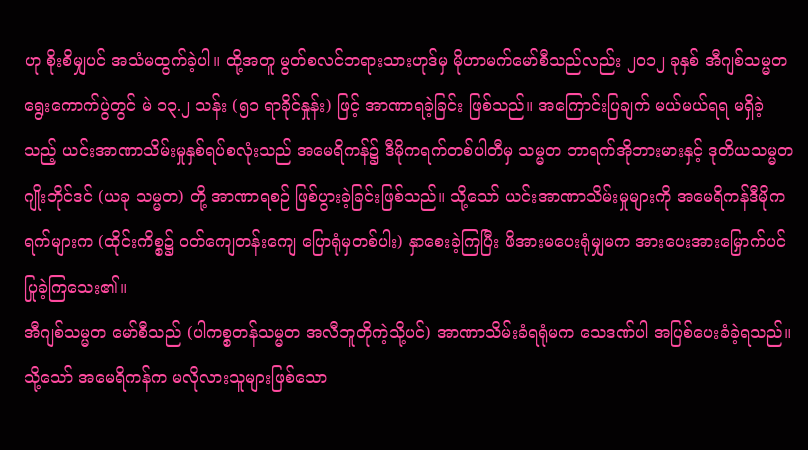ဟု စိုးစိမျှပင် အသံမထွက်ခဲ့ပါ။ ထို့အတူ မွတ်စလင်ဘရားသားဟုဒ်မှ မိုဟာမက်မော်စီသည်လည်း ၂၀၁၂ ခုနှစ် အီဂျစ်သမ္မတရွေးကောက်ပွဲတွင် မဲ ၁၃.၂ သန်း (၅၁ ရာခိုင်နှုန်း) ဖြင့် အာဏာရခဲ့ခြင်း ဖြစ်သည်။ အကြောင်းပြချက် မယ်မယ်ရရ မရှိခဲ့သည့် ယင်းအာဏာသိမ်းမှုနှစ်ရပ်စလုံးသည် အမေရိကန်၌ ဒီမိုကရက်တစ်ပါတီမှ သမ္မတ ဘာရက်အိုဘားမားနှင့် ဒုတိယသမ္မတ ဂျိုးဘိုင်ဒင် (ယခု သမ္မတ) တို့ အာဏာရစဉ် ဖြစ်ပွားခဲ့ခြင်းဖြစ်သည်။ သို့သော် ယင်းအာဏာသိမ်းမှုများကို အမေရိကန်ဒီမိုကရက်များက (ထိုင်းကိစ္စ၌ ဝတ်ကျေတန်းကျေ ပြောရုံမှတစ်ပါး) နှာစေးခဲ့ကြပြီး ဖိအားမပေးရုံမျှမက အားပေးအားမြှောက်ပင် ပြုခဲ့ကြသေး၏။
အီဂျစ်သမ္မတ မော်စီသည် (ပါကစ္စတန်သမ္မတ အလီဘူတိုကဲ့သို့ပင်) အာဏာသိမ်းခံရရုံမက သေဒဏ်ပါ အပြစ်ပေးခံခဲ့ရသည်။ သို့သော် အမေရိကန်က မလိုလားသူများဖြစ်သော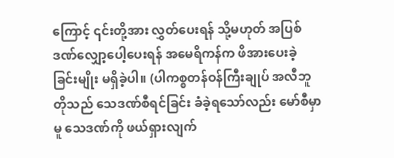ကြောင့် ၎င်းတို့အား လွှတ်ပေးရန် သို့မဟုတ် အပြစ်ဒဏ်လျှော့ပေါ့ပေးရန် အမေရိကန်က ဖိအားပေးခဲ့ခြင်းမျိုး မရှိခဲ့ပါ။ (ပါကစ္စတန်ဝန်ကြီးချုပ် အလီဘူတိုသည် သေဒဏ်စီရင်ခြင်း ခံခဲ့ရသော်လည်း မော်စီမှာမူ သေဒဏ်ကို ဖယ်ရှားလျက်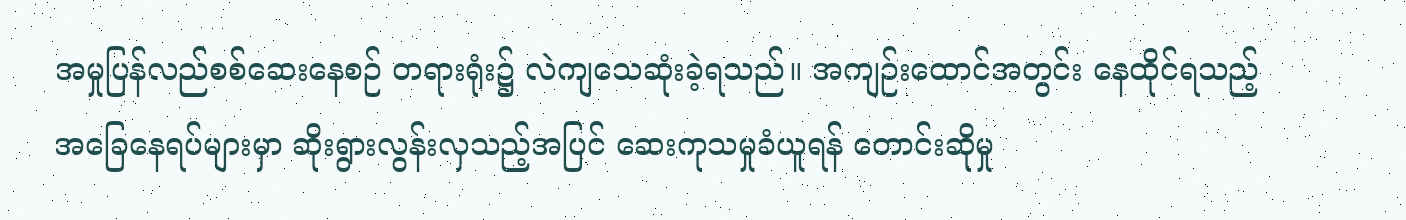အမှုပြန်လည်စစ်ဆေးနေစဉ် တရားရုံး၌ လဲကျသေဆုံးခဲ့ရသည်။ အကျဉ်းထောင်အတွင်း နေထိုင်ရသည့် အခြေနေရပ်များမှာ ဆိုးရွားလွန်းလှသည့်အပြင် ဆေးကုသမှုခံယူရန် တောင်းဆိုမှု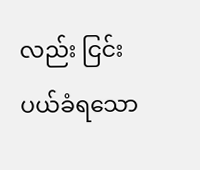လည်း ငြင်းပယ်ခံရသော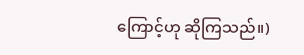ကြောင့်ဟု ဆိုကြသည်။)